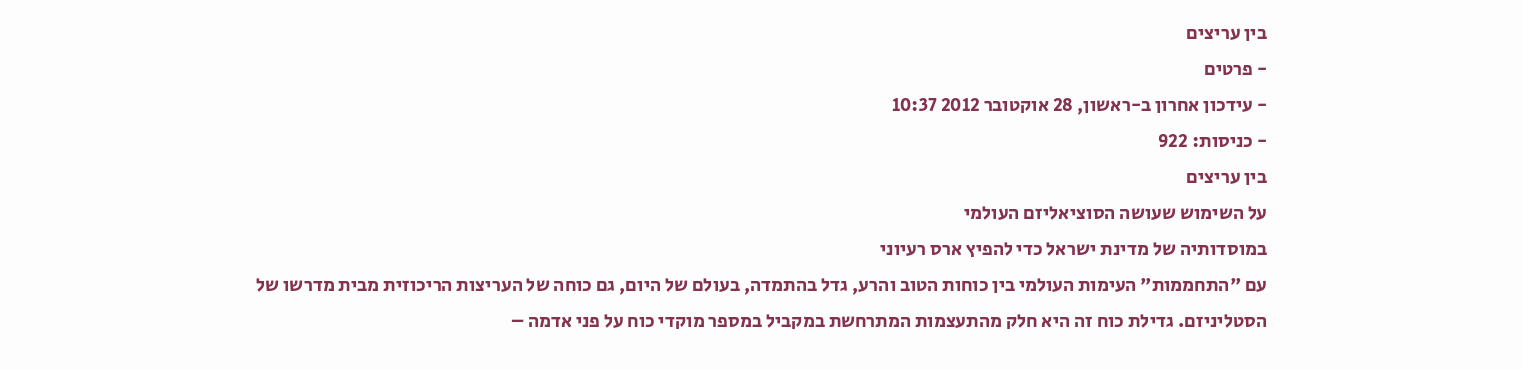בין עריצים
- פרטים
- עידכון אחרון ב-ראשון, 28 אוקטובר 2012 10:37
- כניסות: 922
בין עריצים
על השימוש שעושה הסוציאליזם העולמי
במוסדותיה של מדינת ישראל כדי להפיץ ארס רעיוני
עם "התחממות" העימות העולמי בין כוחות הטוב והרע, גדל בהתמדה, בעולם של היום, גם כוחה של העריצות הריכוזית מבית מדרשו של הסטליניזם. גדילת כוח זה היא חלק מהתעצמות המתרחשת במקביל במספר מוקדי כוח על פני אדמה –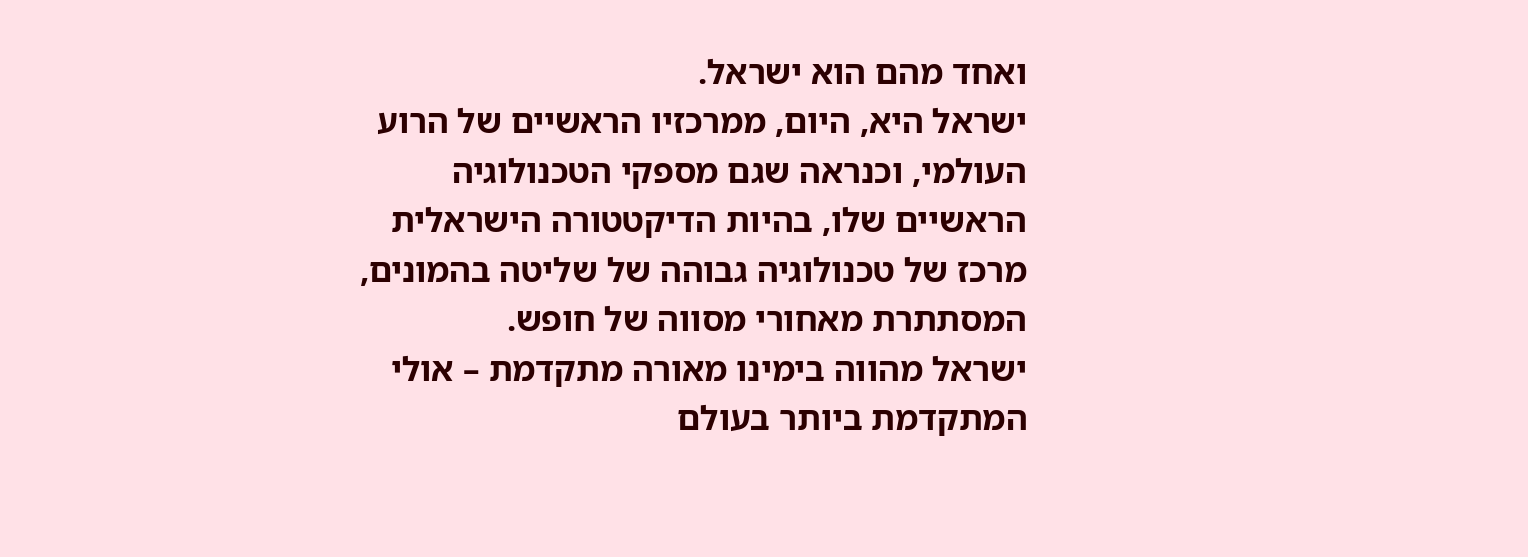ואחד מהם הוא ישראל.
ישראל היא, היום, ממרכזיו הראשיים של הרוע העולמי, וכנראה שגם מספקי הטכנולוגיה הראשיים שלו, בהיות הדיקטטורה הישראלית מרכז של טכנולוגיה גבוהה של שליטה בהמונים, המסתתרת מאחורי מסווה של חופש.
ישראל מהווה בימינו מאורה מתקדמת – אולי המתקדמת ביותר בעולם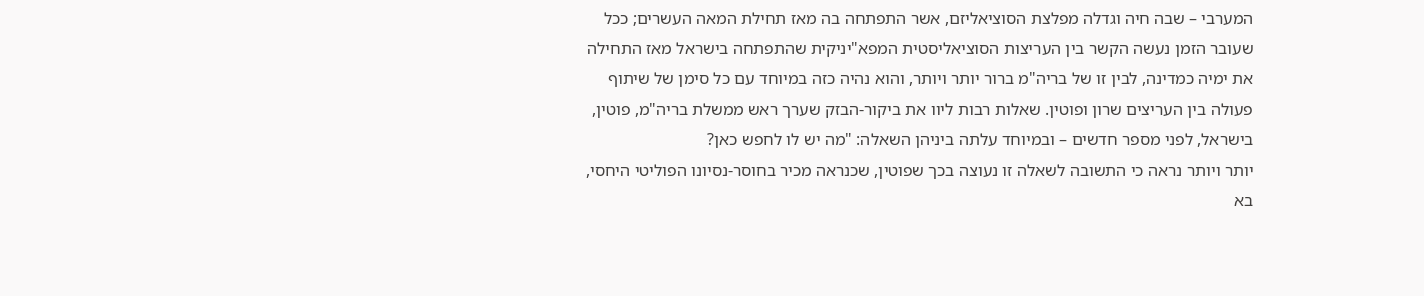המערבי – שבה חיה וגדלה מפלצת הסוציאליזם, אשר התפתחה בה מאז תחילת המאה העשרים; ככל שעובר הזמן נעשה הקשר בין העריצות הסוציאליסטית המפא"יניקית שהתפתחה בישראל מאז התחילה את ימיה כמדינה, לבין זו של בריה"מ ברור יותר ויותר, והוא נהיה כזה במיוחד עם כל סימן של שיתוף פעולה בין העריצים שרון ופוטין. שאלות רבות ליוו את ביקור-הבזק שערך ראש ממשלת בריה"מ, פוטין, בישראל, לפני מספר חדשים – ובמיוחד עלתה ביניהן השאלה: "מה יש לו לחפש כאן?
יותר ויותר נראה כי התשובה לשאלה זו נעוצה בכך שפוטין, שכנראה מכיר בחוסר-נסיונו הפוליטי היחסי, בא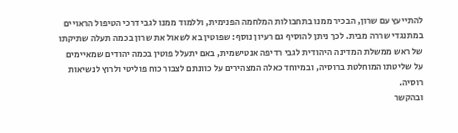להתייעץ עם שרון, הבכיר ממנו בתחבולות המלחמה הפנימית, וללמוד ממנו לגבי דרכי הטיפול הראויים במתנגדי שררה מבית. לכך ניתן להוסיף גם רעיון נוסף: שפוטין בא לשאול את שרון בכמה תעלה שתיקתו של ראש ממשלת המדינה היהודית לגבי רדיפה אנטישמית, באם יתעלל פוטין בכמה יהודים שמאיימים על שליטתו המוחלטת ברוסיה, ובמיוחד כאלה המצהירים על כוונתם לצבור כוח פוליטי ולרוץ לנשיאות רוסיה.
ובהקשר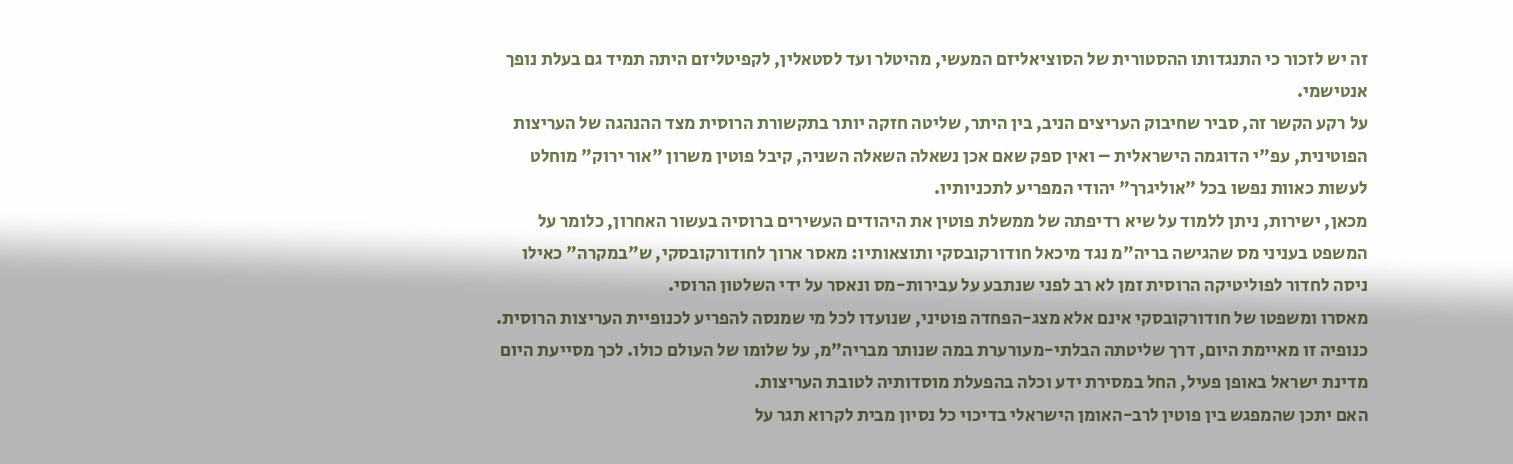זה יש לזכור כי התנגדותו ההסטורית של הסוציאליזם המעשי, מהיטלר ועד לסטאלין, לקפיטליזם היתה תמיד גם בעלת נופך אנטישמי.
על רקע הקשר זה, סביר שחיבוק העריצים הניב, בין היתר, שליטה חזקה יותר בתקשורת הרוסית מצד ההנהגה של העריצות הפוטינית, עפ"י הדוגמה הישראלית – ואין ספק שאם אכן נשאלה השאלה השניה, קיבל פוטין משרון "אור ירוק" מוחלט לעשות כאוות נפשו בכל "אוליגרך" יהודי המפריע לתכניותיו.
מכאן, ישירות, ניתן ללמוד על שיא רדיפתה של ממשלת פוטין את היהודים העשירים ברוסיה בעשור האחרון, כלומר על המשפט בעניני מס שהגישה בריה"מ נגד מיכאל חודורקובסקי ותוצאותיו: מאסר ארוך לחודורקובסקי, ש"במקרה" כאילו ניסה לחדור לפוליטיקה הרוסית זמן לא רב לפני שנתבע על עבירות-מס ונאסר על ידי השלטון הרוסי.
מאסרו ומשפטו של חודורקובסקי אינם אלא מצג-הפחדה פוטיני, שנועדו לכל מי שמנסה להפריע לכנופיית העריצות הרוסית. כנופיה זו מאיימת היום, דרך שליטתה הבלתי-מעורערת במה שנותר מבריה"מ, על שלומו של העולם כולו. לכך מסייעת היום מדינת ישראל באופן פעיל, החל במסירת ידע וכלה בהפעלת מוסדותיה לטובת העריצות.
האם יתכן שהמפגש בין פוטין לרב-האומן הישראלי בדיכוי כל נסיון מבית לקרוא תגר על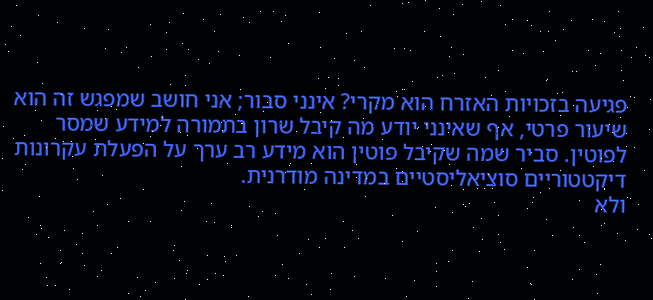פגיעה בזכויות האזרח הוא מקרי? אינני סבור; אני חושב שמפגש זה הוא שיעור פרטי, אף שאינני יודע מה קיבל שרון בתמורה למידע שמסר לפוטין. סביר שמה שקיבל פוטין הוא מידע רב ערך על הפעלת עקרונות דיקטטוריים סוציאליסטיים במדינה מודרנית.
ולא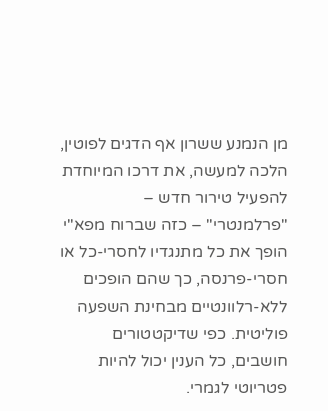מן הנמנע ששרון אף הדגים לפוטין, הלכה למעשה, את דרכו המיוחדת להפעיל טירור חדש – "פרלמנטרי" – כזה שברוח מפא"י הופך את כל מתנגדיו לחסרי-כל או חסרי-פרנסה, כך שהם הופכים ללא-רלוונטיים מבחינת השפעה פוליטית. כפי שדיקטטורים חושבים, כל הענין יכול להיות פטריוטי לגמרי.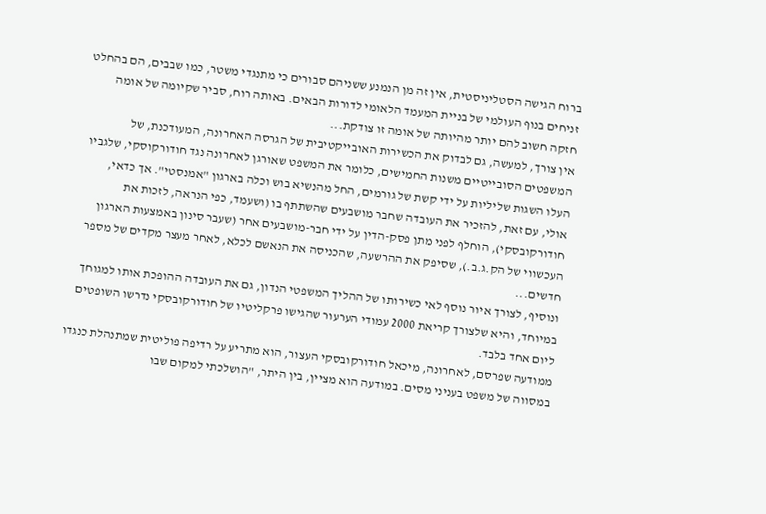ברוח הגישה הסטליניסטית, אין זה מן הנמנע ששניהם סבורים כי מתנגדי משטר, כמו שבבים, הם בהחלט זניחים בנוף העולמי של בניית המעמד הלאומי לדורות הבאים. באותה רוח, סביר שקיומה של אומה חזקה חשוב להם יותר מהיותה של אומה זו צודקת...
אין צורך, למעשה, גם לבדוק את הכשירות האובייקטיבית של הגרסה האחרונה, המעודכנת, של המשפטים הסובייטיים משנות החמישים, כלומר את המשפט שאורגן לאחרונה נגד חודורקוסקי, שלגביו העלו השגות שליליות על ידי קשת של גורמים, החל מהנשיא בוש וכלה בארגון "אמנסטי". אך כדאי, אולי, עם זאת, להזכיר את העובדה שחבר מושבעים שהשתתף בו (ושעמד, כפי הנראה, לזכות את חודורקובסקי), הוחלף לפני מתן פסק-הדין על ידי חבר-מושבעים אחר (שעבר סינון באמצעות הארגון העכשווי של הק.ג.ב.), שסיפק את ההרשעה, שהכניסה את הנאשם לכלא, לאחר מעצר מקדים של מספר חדשים...
ונוסיף, לצורך איור נוסף לאי כשירותו של ההליך המשפטי הנדון, גם את העובדה ההופכת אותו למגוחך במיוחד, והיא שלצורך קריאת 2000 עמודי הערעור שהגישו פרקליטיו של חודורקובסקי נדרשו השופטים ליום אחד בלבד.
ממודעה שפרסם, לאחרונה, מיכאל חודורקובסקי העצור, הוא מתריע על רדיפה פוליטית שמתנהלת כנגדו במסווה של משפט בעניני מסים. במודעה הוא מציין, בין היתר, "הושלכתי למקום שבו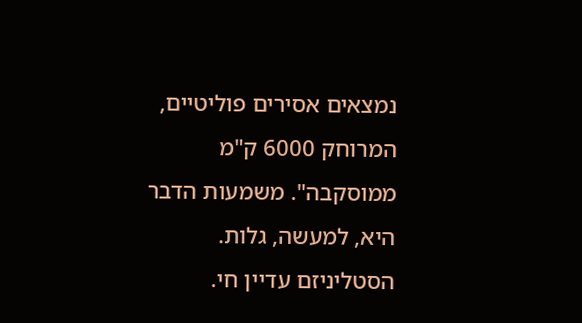נמצאים אסירים פוליטיים, המרוחק 6000 ק"מ ממוסקבה". משמעות הדבר היא, למעשה, גלות. הסטליניזם עדיין חי.